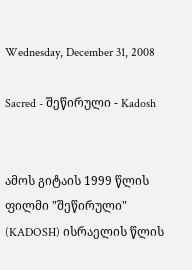Wednesday, December 31, 2008

Sacred - შეწირული - Kadosh


ამოს გიტაის 1999 წლის ფილმი "შეწირული" (KADOSH) ისრაელის წლის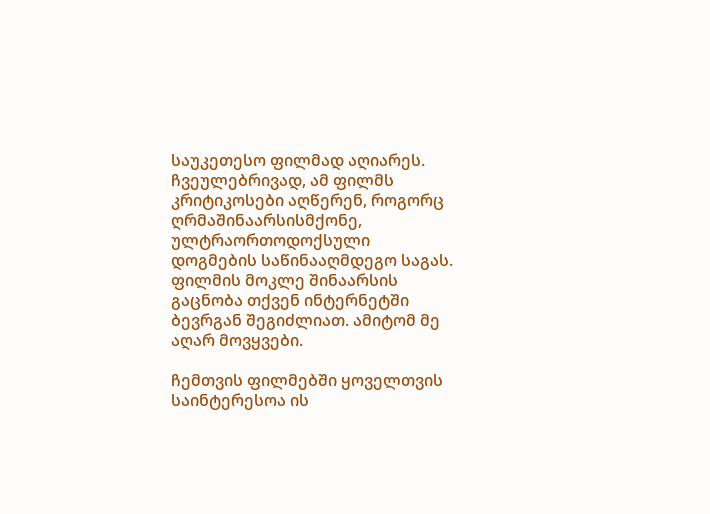საუკეთესო ფილმად აღიარეს. ჩვეულებრივად, ამ ფილმს კრიტიკოსები აღწერენ, როგორც ღრმაშინაარსისმქონე, ულტრაორთოდოქსული დოგმების საწინააღმდეგო საგას. ფილმის მოკლე შინაარსის გაცნობა თქვენ ინტერნეტში ბევრგან შეგიძლიათ. ამიტომ მე აღარ მოვყვები.

ჩემთვის ფილმებში ყოველთვის საინტერესოა ის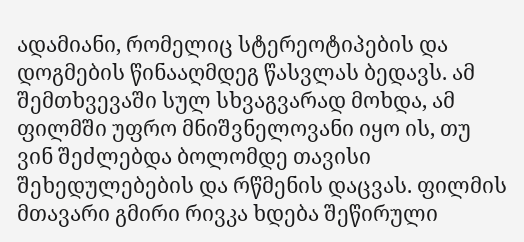ადამიანი, რომელიც სტერეოტიპების და დოგმების წინააღმდეგ წასვლას ბედავს. ამ შემთხვევაში სულ სხვაგვარად მოხდა, ამ ფილმში უფრო მნიშვნელოვანი იყო ის, თუ ვინ შეძლებდა ბოლომდე თავისი შეხედულებების და რწმენის დაცვას. ფილმის მთავარი გმირი რივკა ხდება შეწირული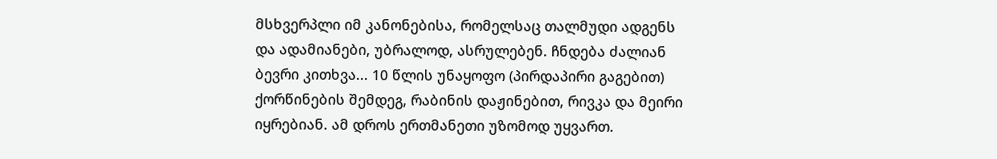მსხვერპლი იმ კანონებისა, რომელსაც თალმუდი ადგენს და ადამიანები, უბრალოდ, ასრულებენ. ჩნდება ძალიან ბევრი კითხვა... 10 წლის უნაყოფო (პირდაპირი გაგებით) ქორწინების შემდეგ, რაბინის დაჟინებით, რივკა და მეირი იყრებიან. ამ დროს ერთმანეთი უზომოდ უყვართ.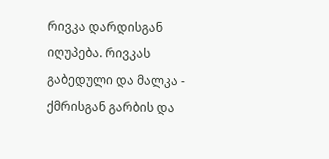რივკა დარდისგან იღუპება. რივკას გაბედული და მალკა - ქმრისგან გარბის და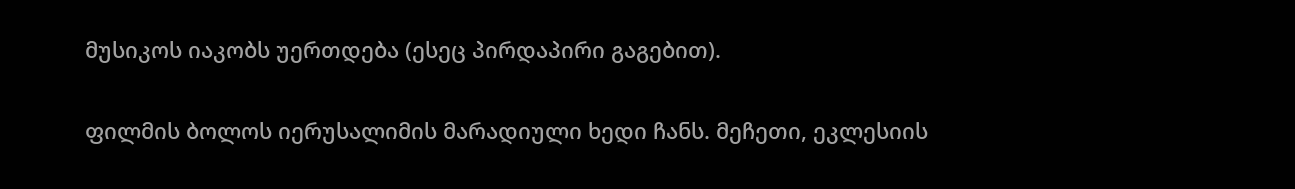მუსიკოს იაკობს უერთდება (ესეც პირდაპირი გაგებით).

ფილმის ბოლოს იერუსალიმის მარადიული ხედი ჩანს. მეჩეთი, ეკლესიის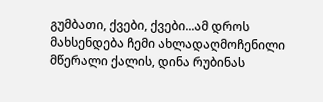გუმბათი, ქვები, ქვები...ამ დროს მახსენდება ჩემი ახლადაღმოჩენილი მწერალი ქალის, დინა რუბინას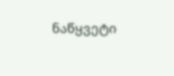ნაწყვეტი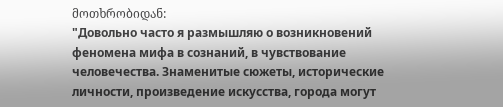მოთხრობიდან:
"Довольно часто я размышляю о возникновений феномена мифа в сознаний, в чувствование человечества. Знаменитые сюжеты, исторические личности, произведение искусства, города могут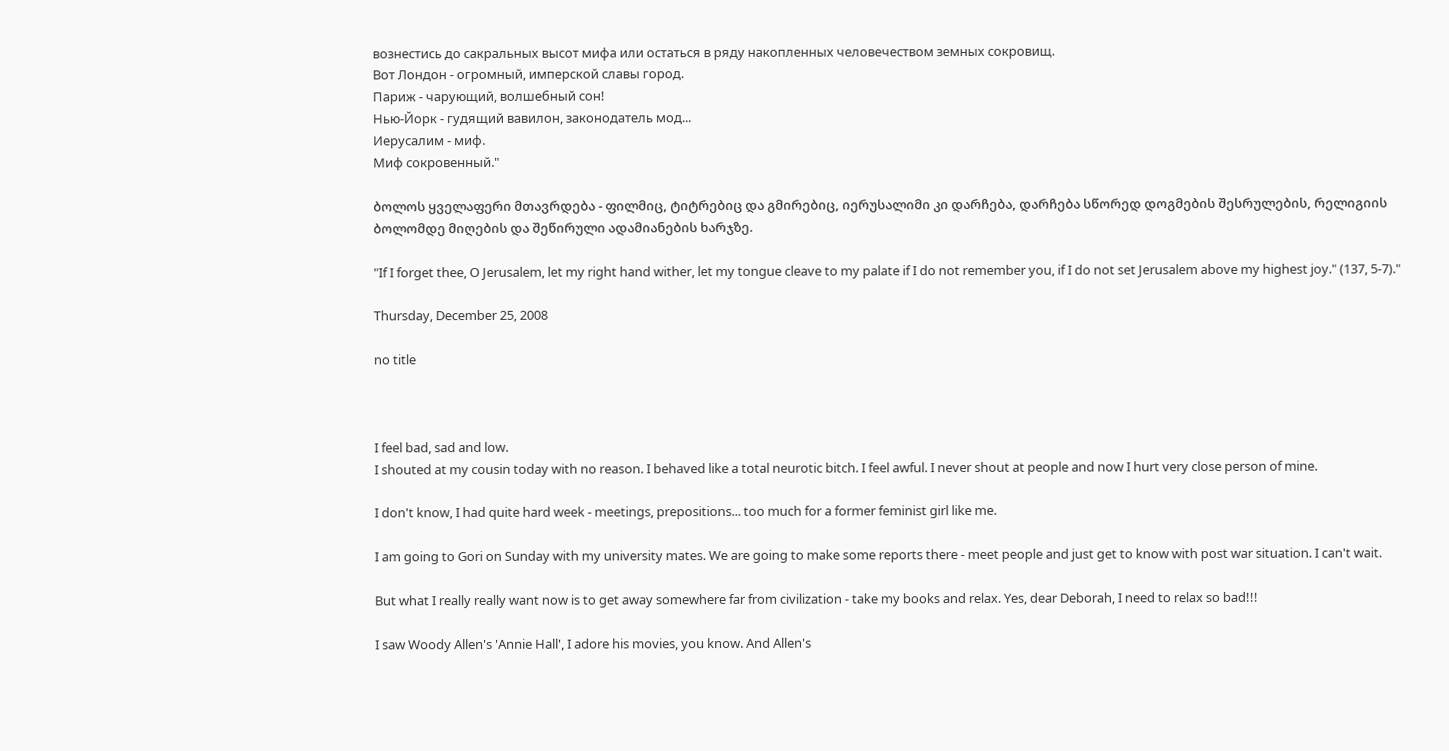вознестись до сакральных высот мифа или остаться в ряду накопленных человечеством земных сокровищ.
Вот Лондон - огромный, имперской славы город.
Париж - чарующий, волшебный сон!
Нью-Йорк - гудящий вавилон, законодатель мод...
Иерусалим - миф.
Миф сокровенный."

ბოლოს ყველაფერი მთავრდება - ფილმიც, ტიტრებიც და გმირებიც, იერუსალიმი კი დარჩება, დარჩება სწორედ დოგმების შესრულების, რელიგიის ბოლომდე მიღების და შეწირული ადამიანების ხარჯზე.

"If I forget thee, O Jerusalem, let my right hand wither, let my tongue cleave to my palate if I do not remember you, if I do not set Jerusalem above my highest joy." (137, 5-7)."

Thursday, December 25, 2008

no title



I feel bad, sad and low.
I shouted at my cousin today with no reason. I behaved like a total neurotic bitch. I feel awful. I never shout at people and now I hurt very close person of mine.

I don't know, I had quite hard week - meetings, prepositions... too much for a former feminist girl like me.

I am going to Gori on Sunday with my university mates. We are going to make some reports there - meet people and just get to know with post war situation. I can't wait.

But what I really really want now is to get away somewhere far from civilization - take my books and relax. Yes, dear Deborah, I need to relax so bad!!!

I saw Woody Allen's 'Annie Hall', I adore his movies, you know. And Allen's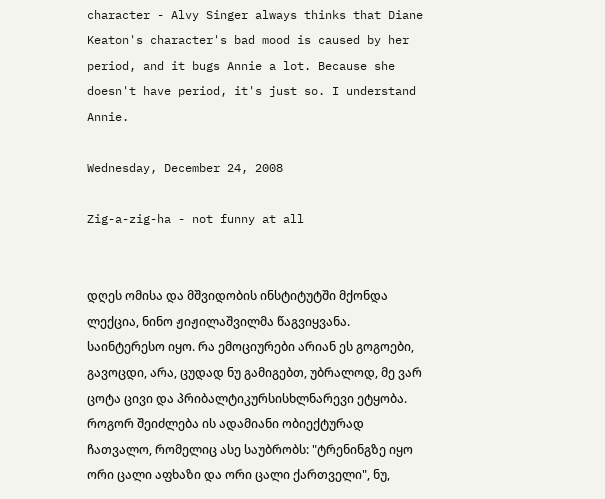character - Alvy Singer always thinks that Diane Keaton's character's bad mood is caused by her period, and it bugs Annie a lot. Because she doesn't have period, it's just so. I understand Annie.

Wednesday, December 24, 2008

Zig-a-zig-ha - not funny at all


დღეს ომისა და მშვიდობის ინსტიტუტში მქონდა ლექცია, ნინო ჟიჟილაშვილმა წაგვიყვანა. საინტერესო იყო. რა ემოციურები არიან ეს გოგოები, გავოცდი, არა, ცუდად ნუ გამიგებთ, უბრალოდ, მე ვარ ცოტა ცივი და პრიბალტიკურსისხლნარევი ეტყობა. როგორ შეიძლება ის ადამიანი ობიექტურად ჩათვალო, რომელიც ასე საუბრობს: "ტრენინგზე იყო ორი ცალი აფხაზი და ორი ცალი ქართველი", ნუ,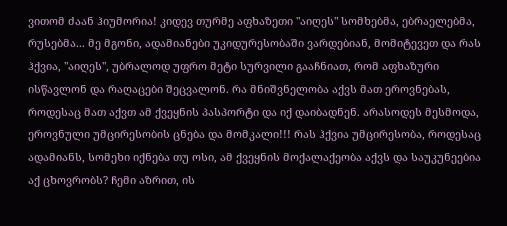ვითომ ძაან ჰიუმორია! კიდევ თურმე აფხაზეთი "აიღეს" სომხებმა, ებრაელებმა, რუსებმა... მე მგონი, ადამიანები უკიდურესობაში ვარდებიან, მომიტევეთ და რას ჰქვია, "აიღეს", უბრალოდ უფრო მეტი სურვილი გააჩნიათ, რომ აფხაზური ისწავლონ და რაღაცები შეცვალონ. რა მნიშვნელობა აქვს მათ ეროვნებას, როდესაც მათ აქვთ ამ ქვეყნის პასპორტი და იქ დაიბადნენ. არასოდეს მესმოდა, ეროვნული უმცირესობის ცნება და მომკალი!!! რას ჰქვია უმცირესობა, როდესაც ადამიანს, სომეხი იქნება თუ ოსი, ამ ქვეყნის მოქალაქეობა აქვს და საუკუნეებია აქ ცხოვრობს? ჩემი აზრით, ის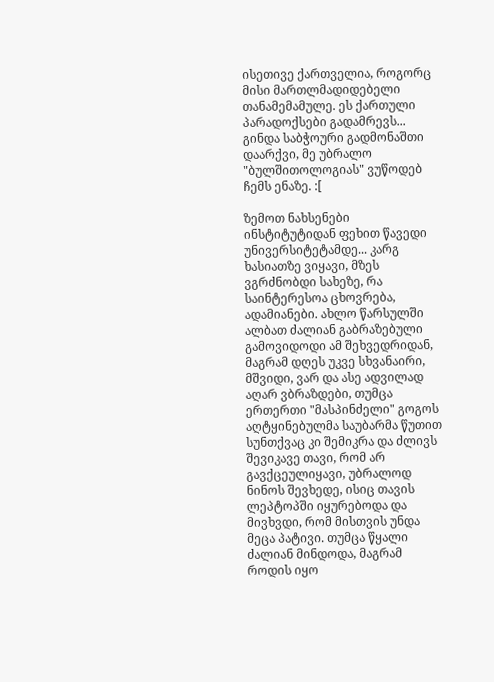ისეთივე ქართველია, როგორც მისი მართლმადიდებელი თანამემამულე. ეს ქართული პარადოქსები გადამრევს... გინდა საბჭოური გადმონაშთი დაარქვი, მე უბრალო "ბულშითოლოგიას" ვუწოდებ ჩემს ენაზე. :[

ზემოთ ნახსენები ინსტიტუტიდან ფეხით წავედი უნივერსიტეტამდე... კარგ ხასიათზე ვიყავი, მზეს ვგრძნობდი სახეზე, რა საინტერესოა ცხოვრება, ადამიანები. ახლო წარსულში ალბათ ძალიან გაბრაზებული გამოვიდოდი ამ შეხვედრიდან, მაგრამ დღეს უკვე სხვანაირი, მშვიდი, ვარ და ასე ადვილად აღარ ვბრაზდები, თუმცა ერთერთი "მასპინძელი" გოგოს აღტყინებულმა საუბარმა წუთით სუნთქვაც კი შემიკრა და ძლივს შევიკავე თავი, რომ არ გავქცეულიყავი, უბრალოდ ნინოს შევხედე, ისიც თავის ლეპტოპში იყურებოდა და მივხვდი, რომ მისთვის უნდა მეცა პატივი. თუმცა წყალი ძალიან მინდოდა, მაგრამ როდის იყო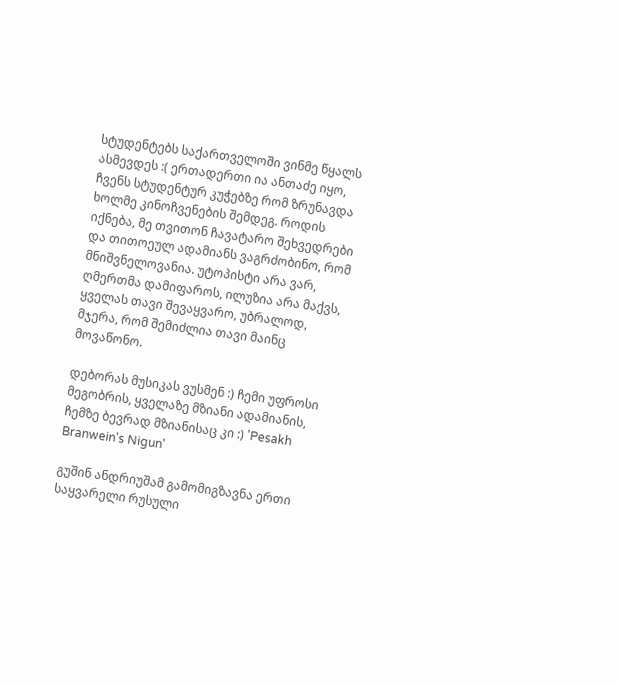სტუდენტებს საქართველოში ვინმე წყალს ასმევდეს :( ერთადერთი ია ანთაძე იყო, ჩვენს სტუდენტურ კუჭებზე რომ ზრუნავდა ხოლმე კინოჩვენების შემდეგ. როდის იქნება, მე თვითონ ჩავატარო შეხვედრები და თითოეულ ადამიანს ვაგრძობინო, რომ მნიშვნელოვანია. უტოპისტი არა ვარ, ღმერთმა დამიფაროს, ილუზია არა მაქვს, ყველას თავი შევაყვარო, უბრალოდ, მჯერა, რომ შემიძლია თავი მაინც მოვაწონო.

დებორას მუსიკას ვუსმენ :) ჩემი უფროსი მეგობრის, ყველაზე მზიანი ადამიანის, ჩემზე ბევრად მზიანისაც კი :) 'Pesakh Branwein's Nigun'

გუშინ ანდრიუშამ გამომიგზავნა ერთი საყვარელი რუსული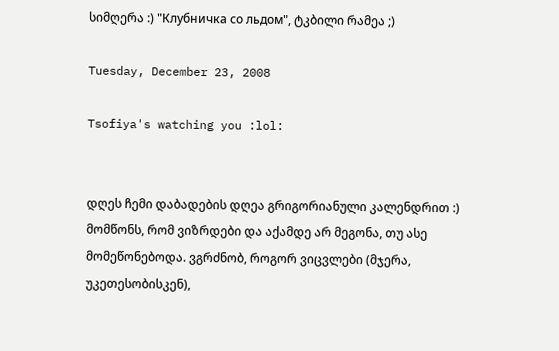სიმღერა :) "Клубничка со льдом", ტკბილი რამეა ;)

Tuesday, December 23, 2008

Tsofiya's watching you :lol:


დღეს ჩემი დაბადების დღეა გრიგორიანული კალენდრით :) მომწონს, რომ ვიზრდები და აქამდე არ მეგონა, თუ ასე მომეწონებოდა. ვგრძნობ, როგორ ვიცვლები (მჯერა, უკეთესობისკენ),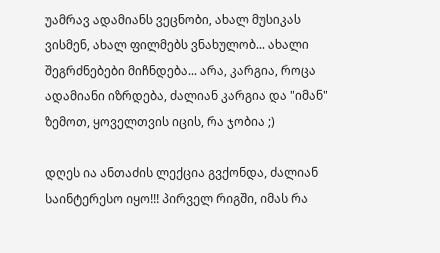უამრავ ადამიანს ვეცნობი, ახალ მუსიკას ვისმენ, ახალ ფილმებს ვნახულობ... ახალი შეგრძნებები მიჩნდება... არა, კარგია, როცა ადამიანი იზრდება, ძალიან კარგია და "იმან" ზემოთ, ყოველთვის იცის, რა ჯობია ;)

დღეს ია ანთაძის ლექცია გვქონდა, ძალიან საინტერესო იყო!!! პირველ რიგში, იმას რა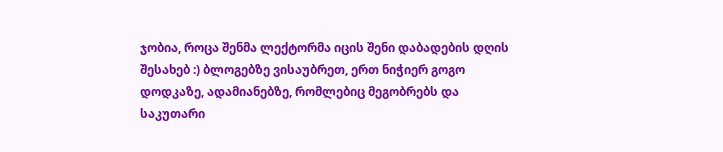ჯობია, როცა შენმა ლექტორმა იცის შენი დაბადების დღის შესახებ :) ბლოგებზე ვისაუბრეთ, ერთ ნიჭიერ გოგო დოდკაზე, ადამიანებზე, რომლებიც მეგობრებს და საკუთარი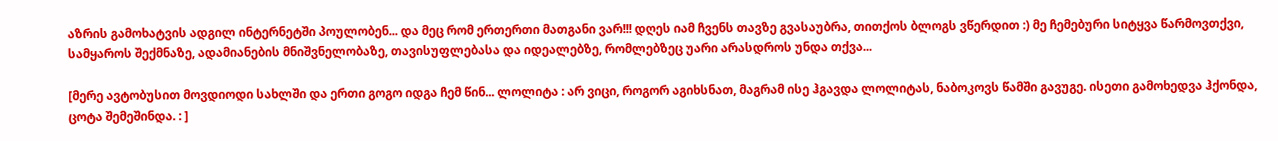აზრის გამოხატვის ადგილ ინტერნეტში პოულობენ... და მეც რომ ერთერთი მათგანი ვარ!!! დღეს იამ ჩვენს თავზე გვასაუბრა, თითქოს ბლოგს ვწერდით :) მე ჩემებური სიტყვა წარმოვთქვი, სამყაროს შექმნაზე, ადამიანების მნიშვნელობაზე, თავისუფლებასა და იდეალებზე, რომლებზეც უარი არასდროს უნდა თქვა...

[მერე ავტობუსით მოვდიოდი სახლში და ერთი გოგო იდგა ჩემ წინ... ლოლიტა : არ ვიცი, როგორ აგიხსნათ, მაგრამ ისე ჰგავდა ლოლიტას, ნაბოკოვს წამში გავუგე. ისეთი გამოხედვა ჰქონდა, ცოტა შემეშინდა. : ]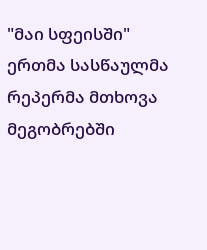"მაი სფეისში" ერთმა სასწაულმა რეპერმა მთხოვა მეგობრებში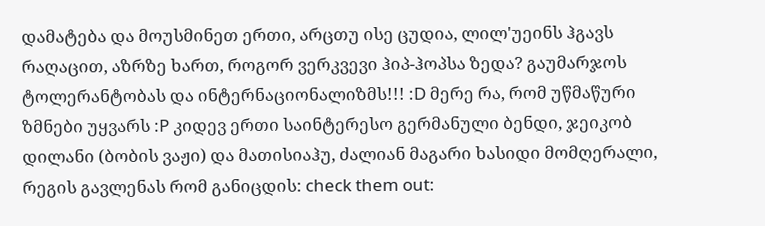დამატება და მოუსმინეთ ერთი, არცთუ ისე ცუდია, ლილ'უეინს ჰგავს რაღაცით, აზრზე ხართ, როგორ ვერკვევი ჰიპ-ჰოპსა ზედა? გაუმარჯოს ტოლერანტობას და ინტერნაციონალიზმს!!! :D მერე რა, რომ უწმაწური ზმნები უყვარს :P კიდევ ერთი საინტერესო გერმანული ბენდი, ჯეიკობ დილანი (ბობის ვაჟი) და მათისიაჰუ, ძალიან მაგარი ხასიდი მომღერალი, რეგის გავლენას რომ განიცდის: check them out: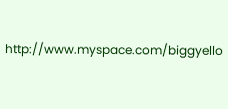http://www.myspace.com/biggyello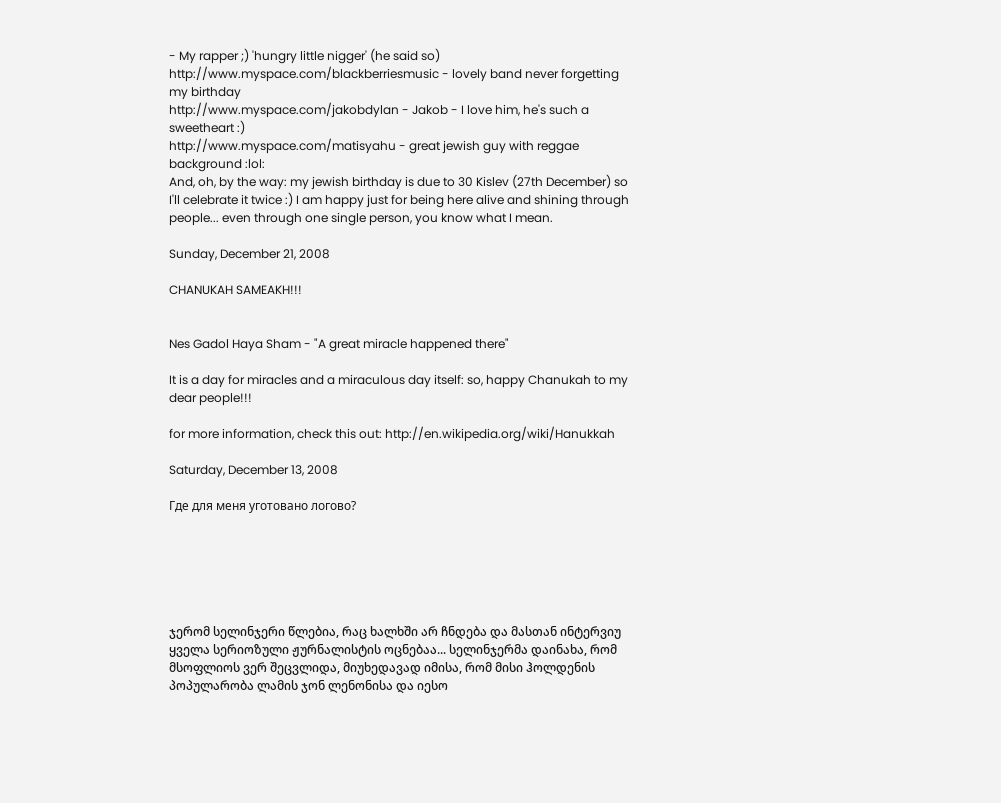- My rapper ;) 'hungry little nigger' (he said so)
http://www.myspace.com/blackberriesmusic - lovely band never forgetting my birthday
http://www.myspace.com/jakobdylan - Jakob - I love him, he's such a sweetheart :)
http://www.myspace.com/matisyahu - great jewish guy with reggae background :lol:
And, oh, by the way: my jewish birthday is due to 30 Kislev (27th December) so I'll celebrate it twice :) I am happy just for being here alive and shining through people... even through one single person, you know what I mean.

Sunday, December 21, 2008

CHANUKAH SAMEAKH!!!


Nes Gadol Haya Sham - "A great miracle happened there"

It is a day for miracles and a miraculous day itself: so, happy Chanukah to my dear people!!!

for more information, check this out: http://en.wikipedia.org/wiki/Hanukkah

Saturday, December 13, 2008

Где для меня уготовано логово?






ჯერომ სელინჯერი წლებია, რაც ხალხში არ ჩნდება და მასთან ინტერვიუ ყველა სერიოზული ჟურნალისტის ოცნებაა... სელინჯერმა დაინახა, რომ მსოფლიოს ვერ შეცვლიდა, მიუხედავად იმისა, რომ მისი ჰოლდენის პოპულარობა ლამის ჯონ ლენონისა და იესო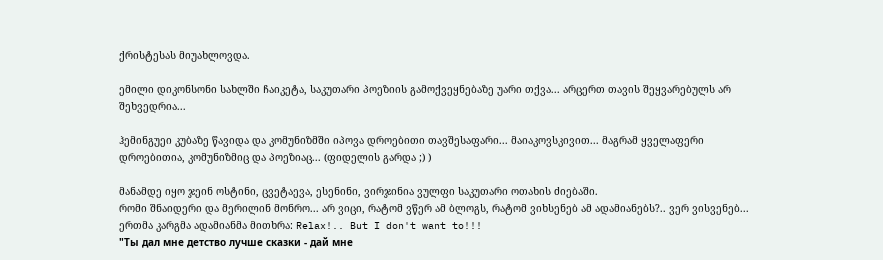ქრისტესას მიუახლოვდა.

ემილი დიკონსონი სახლში ჩაიკეტა, საკუთარი პოეზიის გამოქვეყნებაზე უარი თქვა... არცერთ თავის შეყვარებულს არ შეხვედრია...

ჰემინგუეი კუბაზე წავიდა და კომუნიზმში იპოვა დროებითი თავშესაფარი... მაიაკოვსკივით... მაგრამ ყველაფერი დროებითია, კომუნიზმიც და პოეზიაც... (ფიდელის გარდა ;) )

მანამდე იყო ჯეინ ოსტინი, ცვეტაევა, ესენინი, ვირჯინია ვულფი საკუთარი ოთახის ძიებაში.
რომი შნაიდერი და მერილინ მონრო... არ ვიცი, რატომ ვწერ ამ ბლოგს, რატომ ვიხსენებ ამ ადამიანებს?.. ვერ ვისვენებ... ერთმა კარგმა ადამიანმა მითხრა: Relax!.. But I don't want to!!!
"Ты дал мне детство лучше сказки - дай мне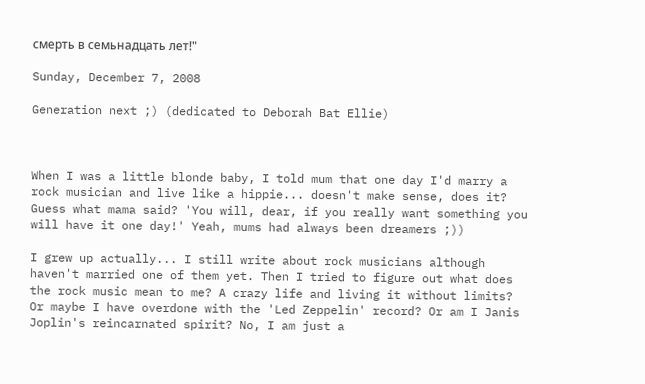смерть в семьнадцать лет!"

Sunday, December 7, 2008

Generation next ;) (dedicated to Deborah Bat Ellie)



When I was a little blonde baby, I told mum that one day I'd marry a rock musician and live like a hippie... doesn't make sense, does it? Guess what mama said? 'You will, dear, if you really want something you will have it one day!' Yeah, mums had always been dreamers ;))

I grew up actually... I still write about rock musicians although haven't married one of them yet. Then I tried to figure out what does the rock music mean to me? A crazy life and living it without limits? Or maybe I have overdone with the 'Led Zeppelin' record? Or am I Janis Joplin's reincarnated spirit? No, I am just a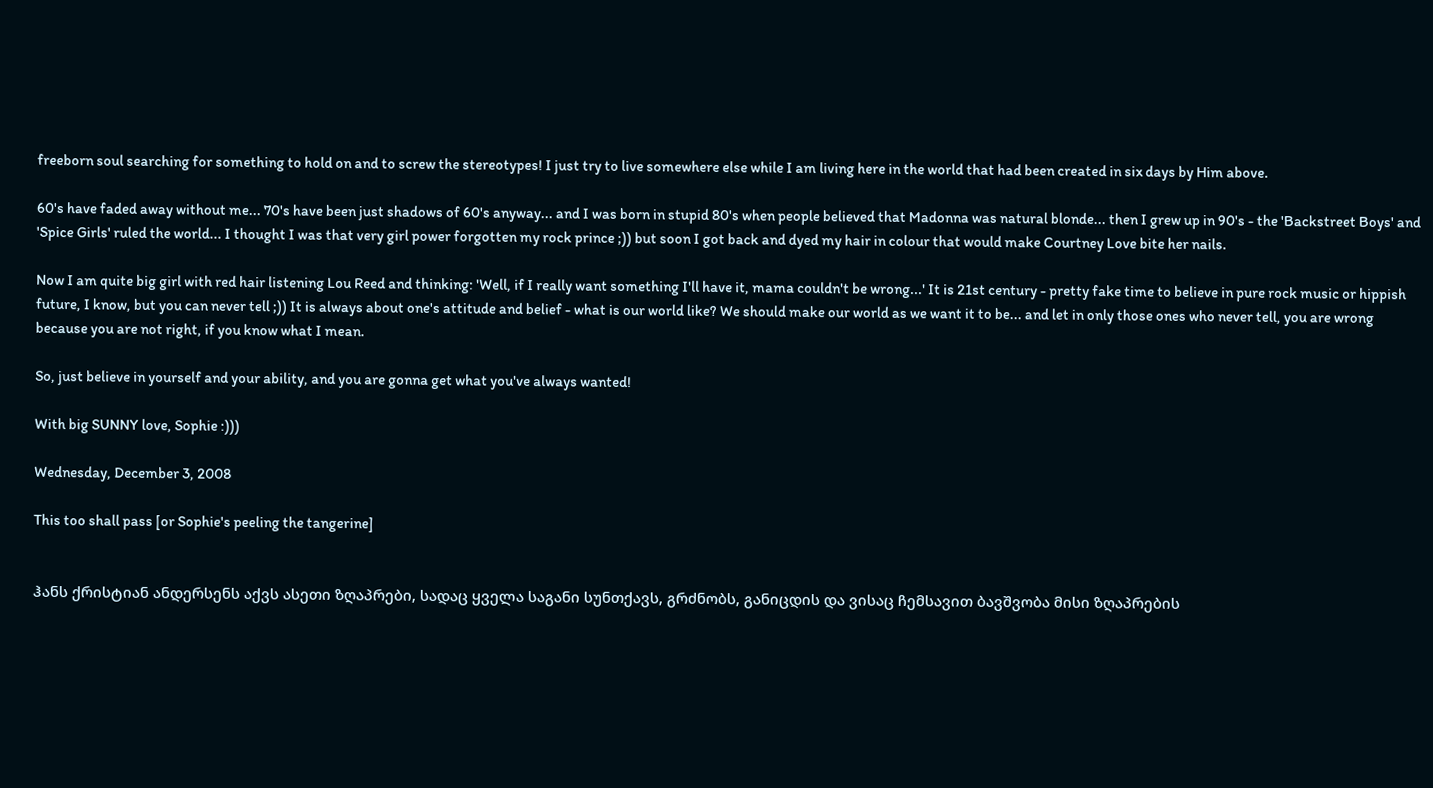freeborn soul searching for something to hold on and to screw the stereotypes! I just try to live somewhere else while I am living here in the world that had been created in six days by Him above.

60's have faded away without me... 70's have been just shadows of 60's anyway... and I was born in stupid 80's when people believed that Madonna was natural blonde... then I grew up in 90's - the 'Backstreet Boys' and 'Spice Girls' ruled the world... I thought I was that very girl power forgotten my rock prince ;)) but soon I got back and dyed my hair in colour that would make Courtney Love bite her nails.

Now I am quite big girl with red hair listening Lou Reed and thinking: 'Well, if I really want something I'll have it, mama couldn't be wrong...' It is 21st century - pretty fake time to believe in pure rock music or hippish future, I know, but you can never tell ;)) It is always about one's attitude and belief - what is our world like? We should make our world as we want it to be... and let in only those ones who never tell, you are wrong because you are not right, if you know what I mean.

So, just believe in yourself and your ability, and you are gonna get what you've always wanted!

With big SUNNY love, Sophie :)))

Wednesday, December 3, 2008

This too shall pass [or Sophie's peeling the tangerine]


ჰანს ქრისტიან ანდერსენს აქვს ასეთი ზღაპრები, სადაც ყველა საგანი სუნთქავს, გრძნობს, განიცდის და ვისაც ჩემსავით ბავშვობა მისი ზღაპრების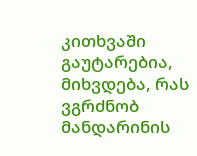კითხვაში გაუტარებია, მიხვდება, რას ვგრძნობ მანდარინის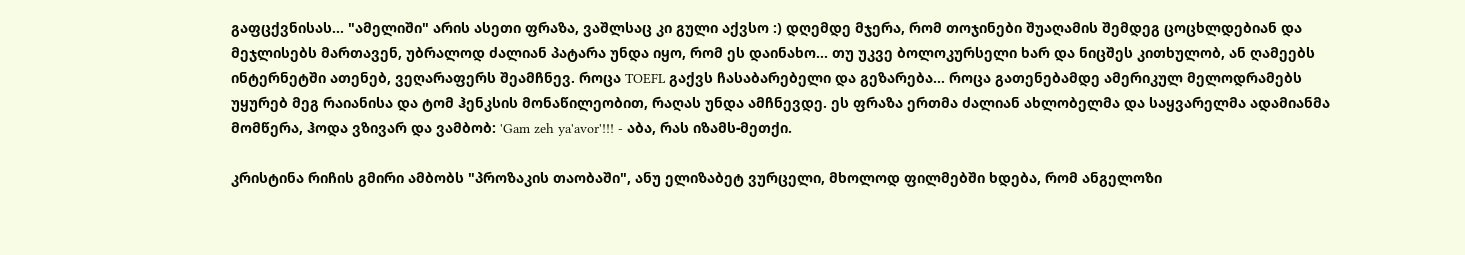გაფცქვნისას... "ამელიში" არის ასეთი ფრაზა, ვაშლსაც კი გული აქვსო :) დღემდე მჯერა, რომ თოჯინები შუაღამის შემდეგ ცოცხლდებიან და მეჯლისებს მართავენ, უბრალოდ ძალიან პატარა უნდა იყო, რომ ეს დაინახო... თუ უკვე ბოლოკურსელი ხარ და ნიცშეს კითხულობ, ან ღამეებს ინტერნეტში ათენებ, ვეღარაფერს შეამჩნევ. როცა TOEFL გაქვს ჩასაბარებელი და გეზარება... როცა გათენებამდე ამერიკულ მელოდრამებს უყურებ მეგ რაიანისა და ტომ ჰენკსის მონაწილეობით, რაღას უნდა ამჩნევდე. ეს ფრაზა ერთმა ძალიან ახლობელმა და საყვარელმა ადამიანმა მომწერა, ჰოდა ვზივარ და ვამბობ: 'Gam zeh ya'avor'!!! - აბა, რას იზამს-მეთქი.

კრისტინა რიჩის გმირი ამბობს "პროზაკის თაობაში", ანუ ელიზაბეტ ვურცელი, მხოლოდ ფილმებში ხდება, რომ ანგელოზი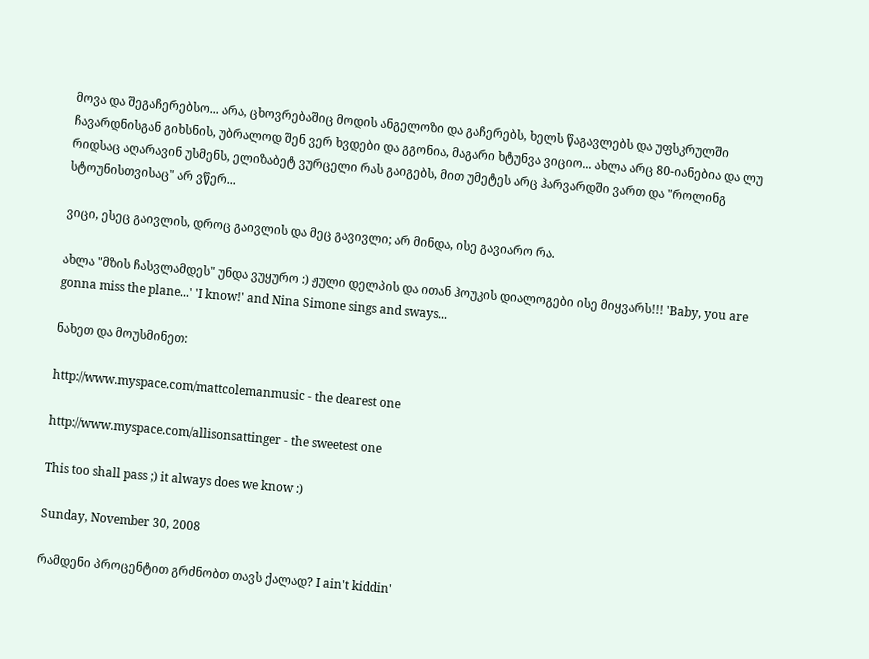მოვა და შეგაჩერებსო... არა, ცხოვრებაშიც მოდის ანგელოზი და გაჩერებს, ხელს წაგავლებს და უფსკრულში ჩავარდნისგან გიხსნის, უბრალოდ შენ ვერ ხვდები და გგონია, მაგარი ხტუნვა ვიციო... ახლა არც 80-იანებია და ლუ რიდსაც აღარავინ უსმენს, ელიზაბეტ ვურცელი რას გაიგებს, მით უმეტეს არც ჰარვარდში ვართ და "როლინგ სტოუნისთვისაც" არ ვწერ...

ვიცი, ესეც გაივლის, დროც გაივლის და მეც გავივლი; არ მინდა, ისე გავიარო რა.

ახლა "მზის ჩასვლამდეს" უნდა ვუყურო :) ჟული დელპის და ითან ჰოუკის დიალოგები ისე მიყვარს!!! 'Baby, you are gonna miss the plane...' 'I know!' and Nina Simone sings and sways...

ნახეთ და მოუსმინეთ:

http://www.myspace.com/mattcolemanmusic - the dearest one

http://www.myspace.com/allisonsattinger - the sweetest one

This too shall pass ;) it always does we know :)

Sunday, November 30, 2008

რამდენი პროცენტით გრძნობთ თავს ქალად? I ain't kiddin'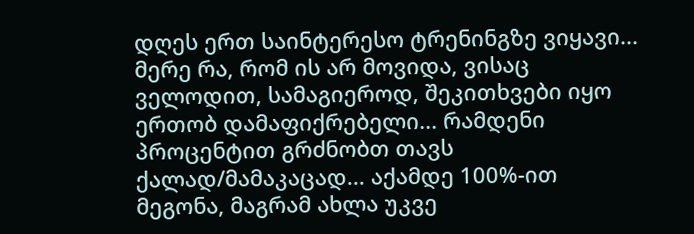დღეს ერთ საინტერესო ტრენინგზე ვიყავი... მერე რა, რომ ის არ მოვიდა, ვისაც ველოდით, სამაგიეროდ, შეკითხვები იყო ერთობ დამაფიქრებელი... რამდენი პროცენტით გრძნობთ თავს ქალად/მამაკაცად... აქამდე 100%-ით მეგონა, მაგრამ ახლა უკვე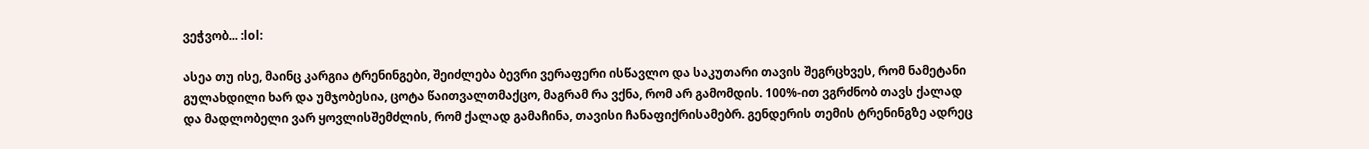ვეჭვობ... :lol:

ასეა თუ ისე, მაინც კარგია ტრენინგები, შეიძლება ბევრი ვერაფერი ისწავლო და საკუთარი თავის შეგრცხვეს, რომ ნამეტანი გულახდილი ხარ და უმჯობესია, ცოტა წაითვალთმაქცო, მაგრამ რა ვქნა, რომ არ გამომდის. 100%-ით ვგრძნობ თავს ქალად და მადლობელი ვარ ყოვლისშემძლის, რომ ქალად გამაჩინა, თავისი ჩანაფიქრისამებრ. გენდერის თემის ტრენინგზე ადრეც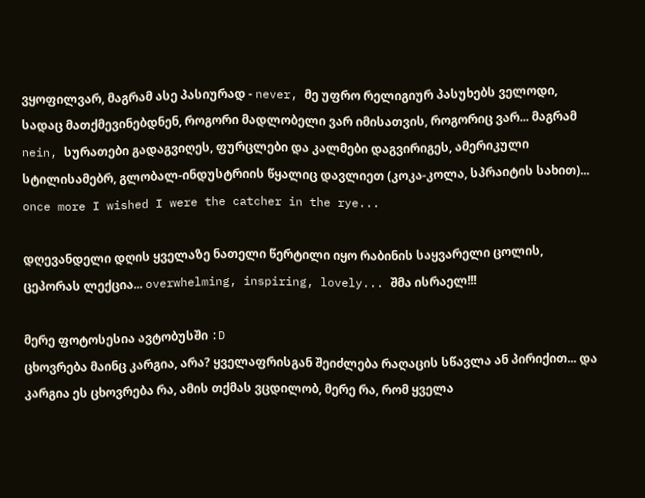ვყოფილვარ, მაგრამ ასე პასიურად - never, მე უფრო რელიგიურ პასუხებს ველოდი, სადაც მათქმევინებდნენ, როგორი მადლობელი ვარ იმისათვის, როგორიც ვარ... მაგრამ nein, სურათები გადაგვიღეს, ფურცლები და კალმები დაგვირიგეს, ამერიკული სტილისამებრ, გლობალ-ინდუსტრიის წყალიც დავლიეთ (კოკა-კოლა, სპრაიტის სახით)... once more I wished I were the catcher in the rye...

დღევანდელი დღის ყველაზე ნათელი წერტილი იყო რაბინის საყვარელი ცოლის, ცეპორას ლექცია... overwhelming, inspiring, lovely... შმა ისრაელ!!!

მერე ფოტოსესია ავტობუსში :D
ცხოვრება მაინც კარგია, არა? ყველაფრისგან შეიძლება რაღაცის სწავლა ან პირიქით... და კარგია ეს ცხოვრება რა, ამის თქმას ვცდილობ, მერე რა, რომ ყველა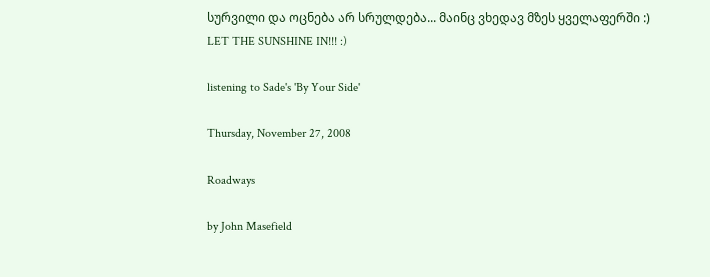სურვილი და ოცნება არ სრულდება... მაინც ვხედავ მზეს ყველაფერში :)
LET THE SUNSHINE IN!!! :)

listening to Sade's 'By Your Side'

Thursday, November 27, 2008

Roadways

by John Masefield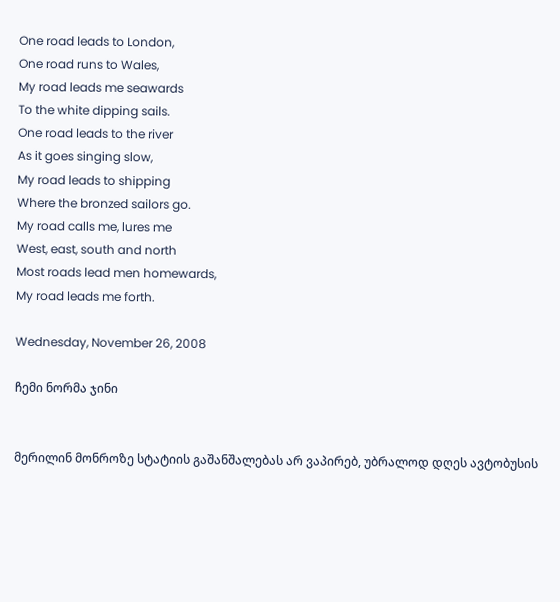One road leads to London,
One road runs to Wales,
My road leads me seawards
To the white dipping sails.
One road leads to the river
As it goes singing slow,
My road leads to shipping
Where the bronzed sailors go.
My road calls me, lures me
West, east, south and north
Most roads lead men homewards,
My road leads me forth.

Wednesday, November 26, 2008

ჩემი ნორმა ჯინი


მერილინ მონროზე სტატიის გაშანშალებას არ ვაპირებ, უბრალოდ დღეს ავტობუსის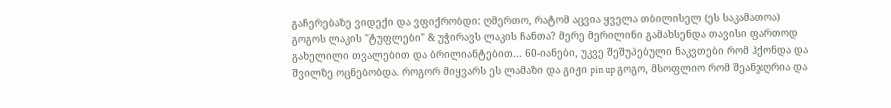გაჩერებაზე ვიდექი და ვფიქრობდი: ღმერთო, რატომ აცვია ყველა თბილისელ (ეს საკამათოა) გოგოს ლაკის "ტუფლები" & უჭირავს ლაკის ჩანთა? მერე მერილინი გამახსენდა თავისი ფართოდ გახელილი თვალებით და ბრილიანტებით... 60-იანები, უკვე შეშუპებული ნაკვთები რომ ჰქონდა და შვილზე ოცნებობდა. როგორ მიყვარს ეს ლამაზი და გიჟი pin up გოგო, მსოფლიო რომ შეანჯღრია და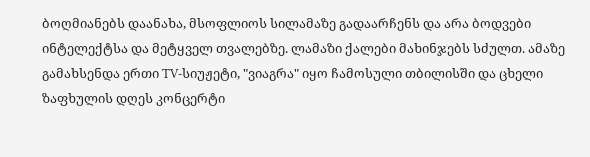ბოღმიანებს დაანახა, მსოფლიოს სილამაზე გადაარჩენს და არა ბოდვები ინტელექტსა და მეტყველ თვალებზე. ლამაზი ქალები მახინჯებს სძულთ. ამაზე გამახსენდა ერთი TV-სიუჟეტი, "ვიაგრა" იყო ჩამოსული თბილისში და ცხელი ზაფხულის დღეს კონცერტი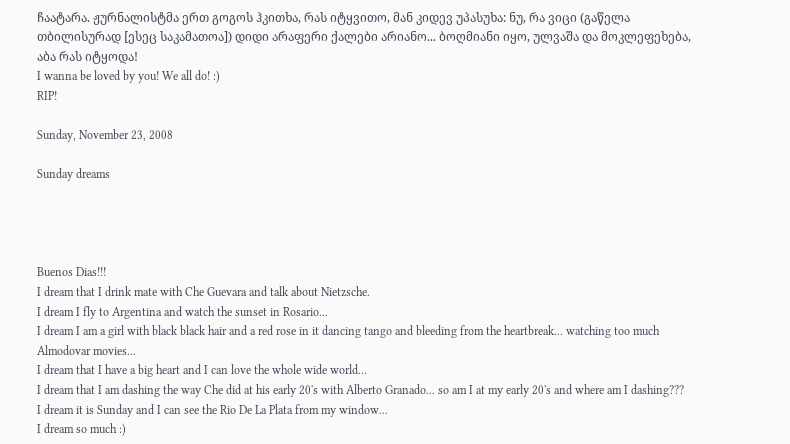ჩაატარა. ჟურნალისტმა ერთ გოგოს ჰკითხა, რას იტყვითო, მან კიდევ უპასუხა: ნუ, რა ვიცი (გაწელა თბილისურად [ესეც საკამათოა]) დიდი არაფერი ქალები არიანო... ბოღმიანი იყო, ულვაშა და მოკლეფეხება, აბა რას იტყოდა!
I wanna be loved by you! We all do! :)
RIP!

Sunday, November 23, 2008

Sunday dreams




Buenos Dias!!!
I dream that I drink mate with Che Guevara and talk about Nietzsche.
I dream I fly to Argentina and watch the sunset in Rosario...
I dream I am a girl with black black hair and a red rose in it dancing tango and bleeding from the heartbreak... watching too much Almodovar movies...
I dream that I have a big heart and I can love the whole wide world...
I dream that I am dashing the way Che did at his early 20's with Alberto Granado... so am I at my early 20's and where am I dashing???
I dream it is Sunday and I can see the Rio De La Plata from my window...
I dream so much :)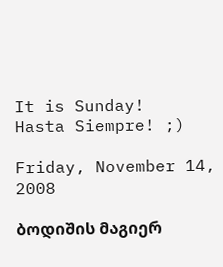It is Sunday!
Hasta Siempre! ;)

Friday, November 14, 2008

ბოდიშის მაგიერ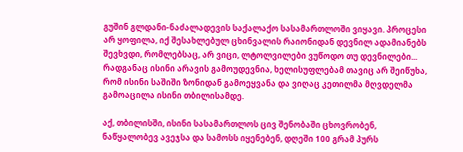გუშინ გლდანი-ნაძალადევის საქალაქო სასამართლოში ვიყავი. პროცესი არ ყოფილა, იქ შესახლებულ ცხინვალის რაიონიდან დევნილ ადამიანებს შევხვდი, რომლებსაც, არ ვიცი, ლტოლვილები ვუწოდო თუ დევნილები... რადგანაც ისინი არავის გამოუდევნია, ხელისუფლებამ თავიც არ შეიწუხა, რომ ისინი საშიში ზონიდან გამოეყვანა და ვიღაც კეთილმა მღვდელმა გამოაცილა ისინი თბილისამდე.

აქ, თბილისში, ისინი სასამართლოს ცივ შენობაში ცხოვრობენ, ნაწყალობევ ავეჯსა და სამოსს იყენებენ, დღეში 100 გრამ პურს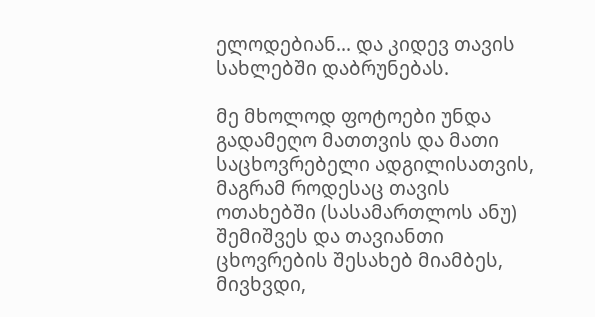ელოდებიან... და კიდევ თავის სახლებში დაბრუნებას.

მე მხოლოდ ფოტოები უნდა გადამეღო მათთვის და მათი საცხოვრებელი ადგილისათვის, მაგრამ როდესაც თავის ოთახებში (სასამართლოს ანუ) შემიშვეს და თავიანთი ცხოვრების შესახებ მიამბეს, მივხვდი,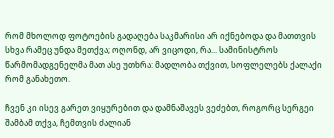რომ მხოლოდ ფოტოების გადაღება საკმარისი არ იქნებოდა და მათთვის სხვა რამეც უნდა მეთქვა; ოღონდ, არ ვიცოდი, რა... სამინისტროს წარმომადგენელმა მათ ასე უთხრა: მადლობა თქვით, სოფლელებს ქალაქი რომ განახეთო.

ჩვენ კი ისევ გარეთ ვიყურებით და დამნაშავეს ვეძებთ, როგორც სერგეი შამბამ თქვა, ჩემთვის ძალიან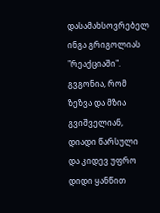დასამახსოვრებელ ინგა გრიგოლიას "რეაქციაში". გვგონია, რომ ზეზვა და მზია გვიშველიან, დიადი წარსული და კიდევ უფრო დიდი ყანწით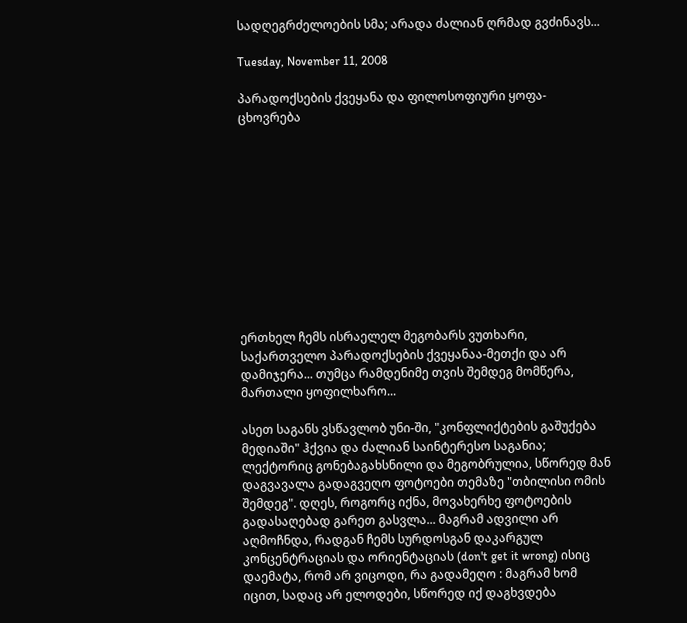სადღეგრძელოების სმა; არადა ძალიან ღრმად გვძინავს...

Tuesday, November 11, 2008

პარადოქსების ქვეყანა და ფილოსოფიური ყოფა-ცხოვრება











ერთხელ ჩემს ისრაელელ მეგობარს ვუთხარი, საქართველო პარადოქსების ქვეყანაა-მეთქი და არ დამიჯერა... თუმცა რამდენიმე თვის შემდეგ მომწერა, მართალი ყოფილხარო...

ასეთ საგანს ვსწავლობ უნი-ში, "კონფლიქტების გაშუქება მედიაში" ჰქვია და ძალიან საინტერესო საგანია; ლექტორიც გონებაგახსნილი და მეგობრულია, სწორედ მან დაგვავალა გადაგვეღო ფოტოები თემაზე "თბილისი ომის შემდეგ". დღეს, როგორც იქნა, მოვახერხე ფოტოების გადასაღებად გარეთ გასვლა... მაგრამ ადვილი არ აღმოჩნდა, რადგან ჩემს სურდოსგან დაკარგულ კონცენტრაციას და ორიენტაციას (don't get it wrong) ისიც დაემატა, რომ არ ვიცოდი, რა გადამეღო : მაგრამ ხომ იცით, სადაც არ ელოდები, სწორედ იქ დაგხვდება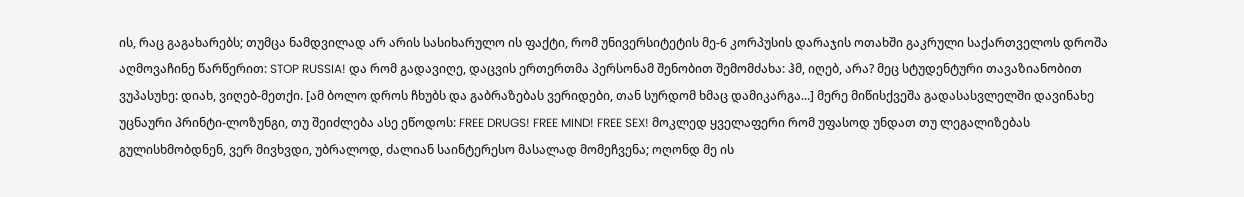ის, რაც გაგახარებს; თუმცა ნამდვილად არ არის სასიხარულო ის ფაქტი, რომ უნივერსიტეტის მე-6 კორპუსის დარაჯის ოთახში გაკრული საქართველოს დროშა აღმოვაჩინე წარწერით: STOP RUSSIA! და რომ გადავიღე, დაცვის ერთერთმა პერსონამ შენობით შემომძახა: ჰმ, იღებ, არა? მეც სტუდენტური თავაზიანობით ვუპასუხე: დიახ, ვიღებ-მეთქი. [ამ ბოლო დროს ჩხუბს და გაბრაზებას ვერიდები, თან სურდომ ხმაც დამიკარგა...] მერე მიწისქვეშა გადასასვლელში დავინახე უცნაური პრინტი-ლოზუნგი, თუ შეიძლება ასე ეწოდოს: FREE DRUGS! FREE MIND! FREE SEX! მოკლედ ყველაფერი რომ უფასოდ უნდათ თუ ლეგალიზებას გულისხმობდნენ, ვერ მივხვდი, უბრალოდ, ძალიან საინტერესო მასალად მომეჩვენა; ოღონდ მე ის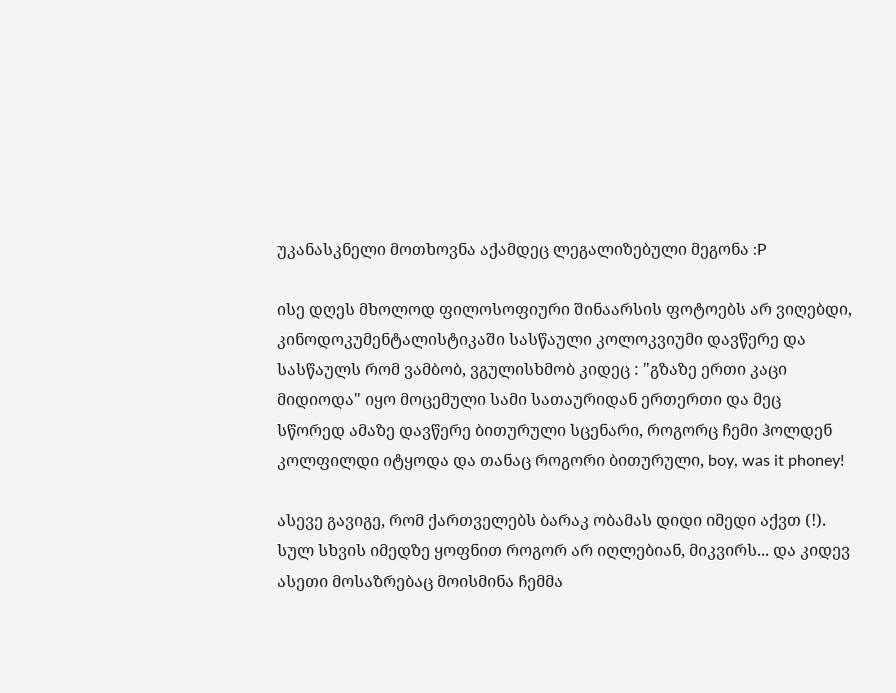უკანასკნელი მოთხოვნა აქამდეც ლეგალიზებული მეგონა :P

ისე დღეს მხოლოდ ფილოსოფიური შინაარსის ფოტოებს არ ვიღებდი, კინოდოკუმენტალისტიკაში სასწაული კოლოკვიუმი დავწერე და სასწაულს რომ ვამბობ, ვგულისხმობ კიდეც : "გზაზე ერთი კაცი მიდიოდა" იყო მოცემული სამი სათაურიდან ერთერთი და მეც სწორედ ამაზე დავწერე ბითურული სცენარი, როგორც ჩემი ჰოლდენ კოლფილდი იტყოდა და თანაც როგორი ბითურული, boy, was it phoney!

ასევე გავიგე, რომ ქართველებს ბარაკ ობამას დიდი იმედი აქვთ (!). სულ სხვის იმედზე ყოფნით როგორ არ იღლებიან, მიკვირს... და კიდევ ასეთი მოსაზრებაც მოისმინა ჩემმა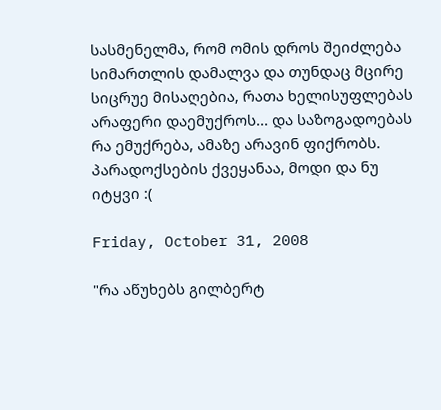სასმენელმა, რომ ომის დროს შეიძლება სიმართლის დამალვა და თუნდაც მცირე სიცრუე მისაღებია, რათა ხელისუფლებას არაფერი დაემუქროს... და საზოგადოებას რა ემუქრება, ამაზე არავინ ფიქრობს. პარადოქსების ქვეყანაა, მოდი და ნუ იტყვი :(

Friday, October 31, 2008

"რა აწუხებს გილბერტ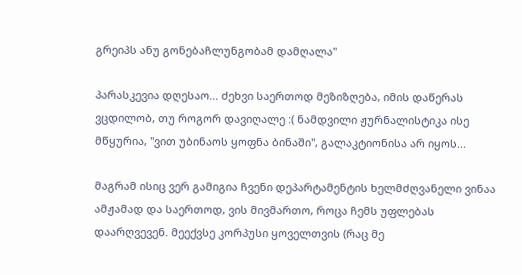გრეიპს ანუ გონებაჩლუნგობამ დამღალა"

პარასკევია დღესაო... ძეხვი საერთოდ მეზიზღება, იმის დაწერას ვცდილობ, თუ როგორ დავიღალე :( ნამდვილი ჟურნალისტიკა ისე მწყურია, "ვით უბინაოს ყოფნა ბინაში", გალაკტიონისა არ იყოს...

მაგრამ ისიც ვერ გამიგია ჩვენი დეპარტამენტის ხელმძღვანელი ვინაა ამჟამად და საერთოდ, ვის მივმართო, როცა ჩემს უფლებას დაარღვევენ. მეექვსე კორპუსი ყოველთვის (რაც მე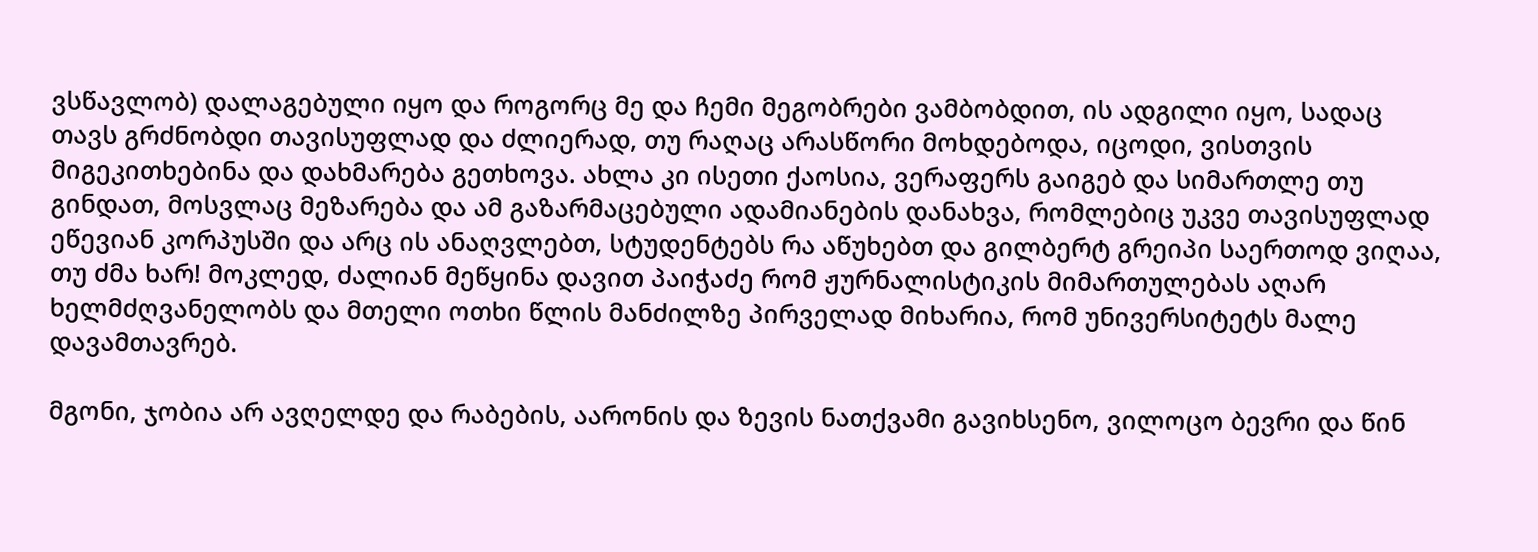ვსწავლობ) დალაგებული იყო და როგორც მე და ჩემი მეგობრები ვამბობდით, ის ადგილი იყო, სადაც თავს გრძნობდი თავისუფლად და ძლიერად, თუ რაღაც არასწორი მოხდებოდა, იცოდი, ვისთვის მიგეკითხებინა და დახმარება გეთხოვა. ახლა კი ისეთი ქაოსია, ვერაფერს გაიგებ და სიმართლე თუ გინდათ, მოსვლაც მეზარება და ამ გაზარმაცებული ადამიანების დანახვა, რომლებიც უკვე თავისუფლად ეწევიან კორპუსში და არც ის ანაღვლებთ, სტუდენტებს რა აწუხებთ და გილბერტ გრეიპი საერთოდ ვიღაა, თუ ძმა ხარ! მოკლედ, ძალიან მეწყინა დავით პაიჭაძე რომ ჟურნალისტიკის მიმართულებას აღარ ხელმძღვანელობს და მთელი ოთხი წლის მანძილზე პირველად მიხარია, რომ უნივერსიტეტს მალე დავამთავრებ.

მგონი, ჯობია არ ავღელდე და რაბების, აარონის და ზევის ნათქვამი გავიხსენო, ვილოცო ბევრი და წინ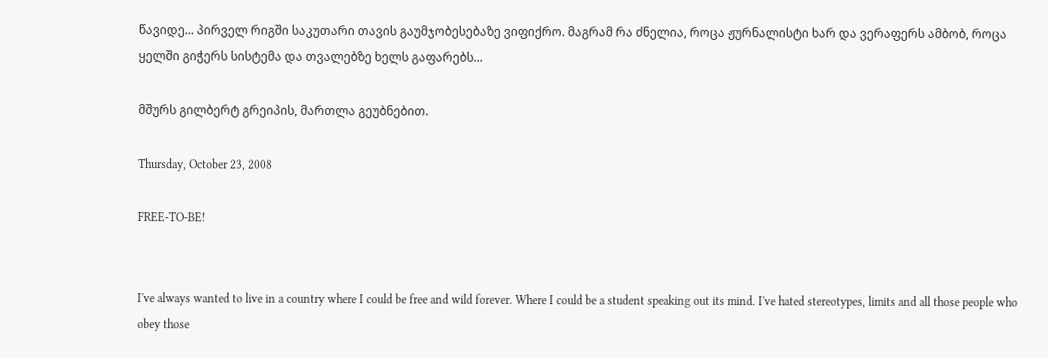წავიდე... პირველ რიგში საკუთარი თავის გაუმჯობესებაზე ვიფიქრო. მაგრამ რა ძნელია, როცა ჟურნალისტი ხარ და ვერაფერს ამბობ, როცა ყელში გიჭერს სისტემა და თვალებზე ხელს გაფარებს...

მშურს გილბერტ გრეიპის, მართლა გეუბნებით.

Thursday, October 23, 2008

FREE-TO-BE!


I've always wanted to live in a country where I could be free and wild forever. Where I could be a student speaking out its mind. I've hated stereotypes, limits and all those people who obey those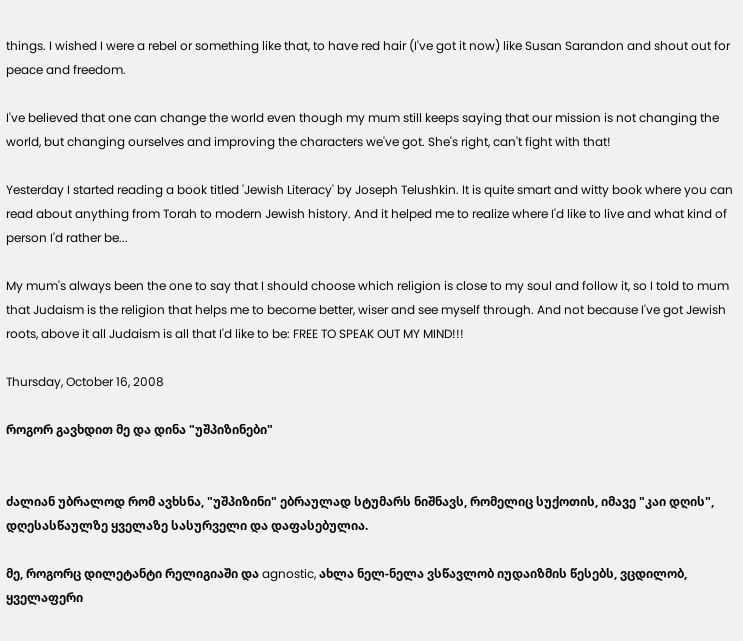things. I wished I were a rebel or something like that, to have red hair (I've got it now) like Susan Sarandon and shout out for peace and freedom.

I've believed that one can change the world even though my mum still keeps saying that our mission is not changing the world, but changing ourselves and improving the characters we've got. She's right, can't fight with that!

Yesterday I started reading a book titled 'Jewish Literacy' by Joseph Telushkin. It is quite smart and witty book where you can read about anything from Torah to modern Jewish history. And it helped me to realize where I'd like to live and what kind of person I'd rather be...

My mum's always been the one to say that I should choose which religion is close to my soul and follow it, so I told to mum that Judaism is the religion that helps me to become better, wiser and see myself through. And not because I've got Jewish roots, above it all Judaism is all that I'd like to be: FREE TO SPEAK OUT MY MIND!!!

Thursday, October 16, 2008

როგორ გავხდით მე და დინა "უშპიზინები"


ძალიან უბრალოდ რომ ავხსნა, "უშპიზინი" ებრაულად სტუმარს ნიშნავს, რომელიც სუქოთის, იმავე "კაი დღის", დღესასწაულზე ყველაზე სასურველი და დაფასებულია.

მე, როგორც დილეტანტი რელიგიაში და agnostic, ახლა ნელ-ნელა ვსწავლობ იუდაიზმის წესებს, ვცდილობ, ყველაფერი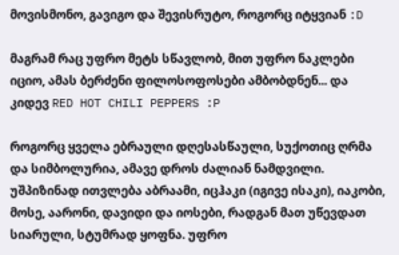მოვისმონო, გავიგო და შევისრუტო, როგორც იტყვიან :D

მაგრამ რაც უფრო მეტს სწავლობ, მით უფრო ნაკლები იციო, ამას ბერძენი ფილოსოფოსები ამბობდნენ... და კიდევ RED HOT CHILI PEPPERS :P

როგორც ყველა ებრაული დღესასწაული, სუქოთიც ღრმა და სიმბოლურია, ამავე დროს ძალიან ნამდვილი. უშპიზინად ითვლება აბრაამი, იცჰაკი (იგივე ისაკი), იაკობი, მოსე, აარონი, დავიდი და იოსები, რადგან მათ უწევდათ სიარული, სტუმრად ყოფნა. უფრო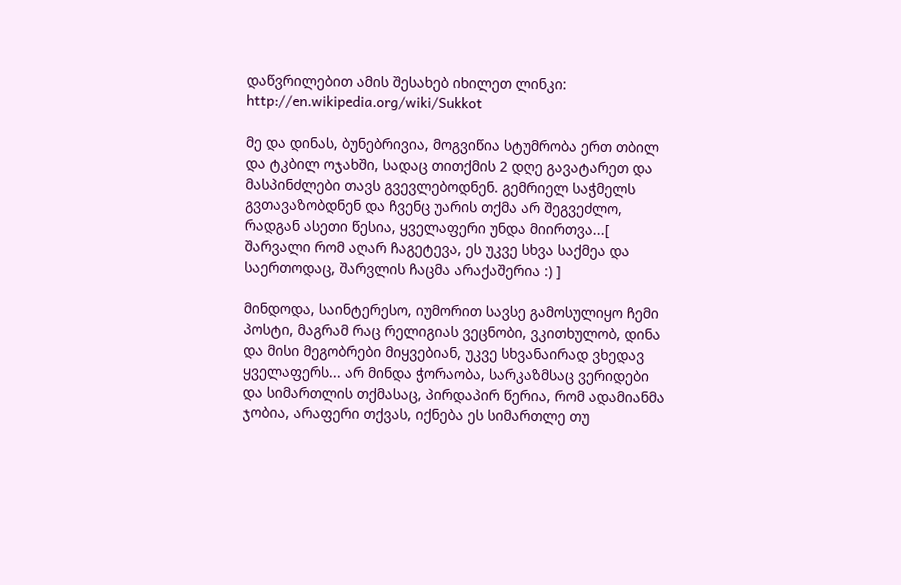დაწვრილებით ამის შესახებ იხილეთ ლინკი: http://en.wikipedia.org/wiki/Sukkot

მე და დინას, ბუნებრივია, მოგვიწია სტუმრობა ერთ თბილ და ტკბილ ოჯახში, სადაც თითქმის 2 დღე გავატარეთ და მასპინძლები თავს გვევლებოდნენ. გემრიელ საჭმელს გვთავაზობდნენ და ჩვენც უარის თქმა არ შეგვეძლო, რადგან ასეთი წესია, ყველაფერი უნდა მიირთვა...[ შარვალი რომ აღარ ჩაგეტევა, ეს უკვე სხვა საქმეა და საერთოდაც, შარვლის ჩაცმა არაქაშერია :) ]

მინდოდა, საინტერესო, იუმორით სავსე გამოსულიყო ჩემი პოსტი, მაგრამ რაც რელიგიას ვეცნობი, ვკითხულობ, დინა და მისი მეგობრები მიყვებიან, უკვე სხვანაირად ვხედავ ყველაფერს... არ მინდა ჭორაობა, სარკაზმსაც ვერიდები და სიმართლის თქმასაც, პირდაპირ წერია, რომ ადამიანმა ჯობია, არაფერი თქვას, იქნება ეს სიმართლე თუ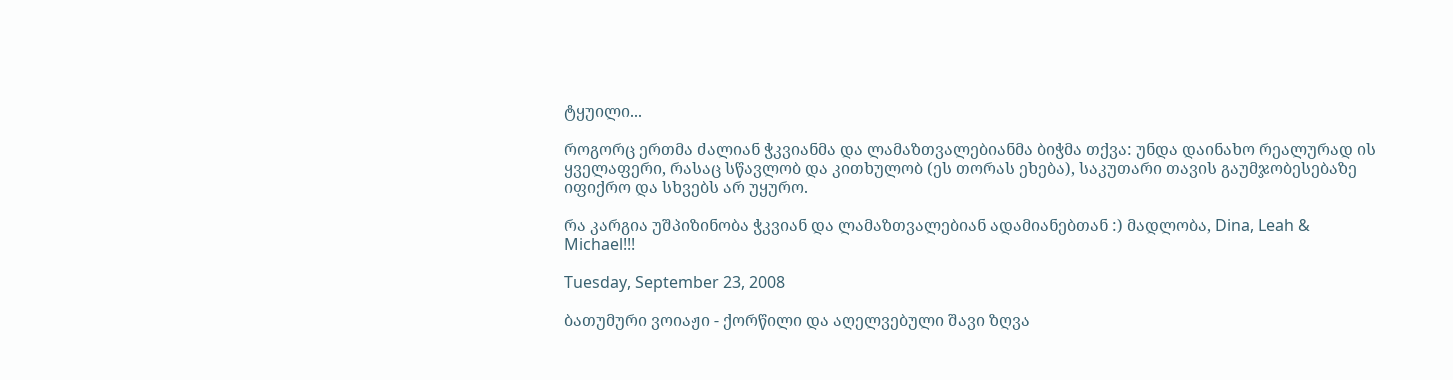ტყუილი...

როგორც ერთმა ძალიან ჭკვიანმა და ლამაზთვალებიანმა ბიჭმა თქვა: უნდა დაინახო რეალურად ის ყველაფერი, რასაც სწავლობ და კითხულობ (ეს თორას ეხება), საკუთარი თავის გაუმჯობესებაზე იფიქრო და სხვებს არ უყურო.

რა კარგია უშპიზინობა ჭკვიან და ლამაზთვალებიან ადამიანებთან :) მადლობა, Dina, Leah & Michael!!!

Tuesday, September 23, 2008

ბათუმური ვოიაჟი - ქორწილი და აღელვებული შავი ზღვა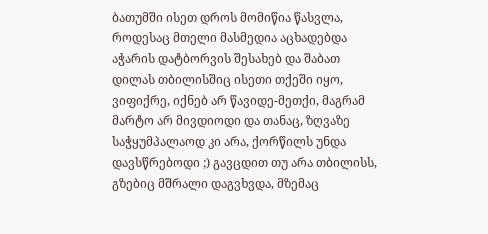ბათუმში ისეთ დროს მომიწია წასვლა, როდესაც მთელი მასმედია აცხადებდა აჭარის დატბორვის შესახებ და შაბათ დილას თბილისშიც ისეთი თქეში იყო, ვიფიქრე, იქნებ არ წავიდე-მეთქი, მაგრამ მარტო არ მივდიოდი და თანაც, ზღვაზე საჭყუმპალაოდ კი არა, ქორწილს უნდა დავსწრებოდი ;) გავცდით თუ არა თბილისს, გზებიც მშრალი დაგვხვდა, მზემაც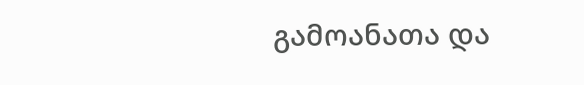გამოანათა და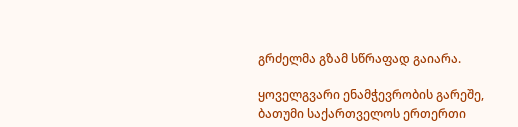გრძელმა გზამ სწრაფად გაიარა.

ყოველგვარი ენამჭევრობის გარეშე, ბათუმი საქართველოს ერთერთი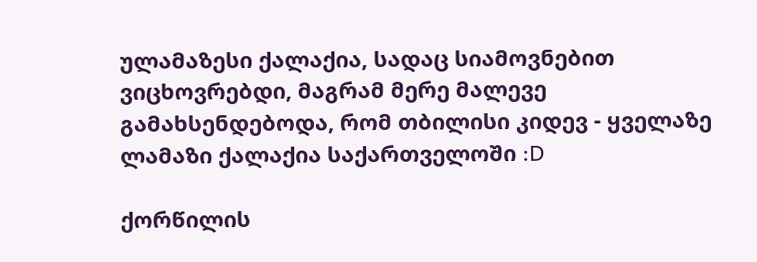ულამაზესი ქალაქია, სადაც სიამოვნებით ვიცხოვრებდი, მაგრამ მერე მალევე გამახსენდებოდა, რომ თბილისი კიდევ - ყველაზე ლამაზი ქალაქია საქართველოში :D

ქორწილის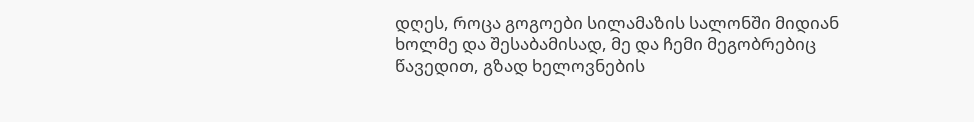დღეს, როცა გოგოები სილამაზის სალონში მიდიან ხოლმე და შესაბამისად, მე და ჩემი მეგობრებიც წავედით, გზად ხელოვნების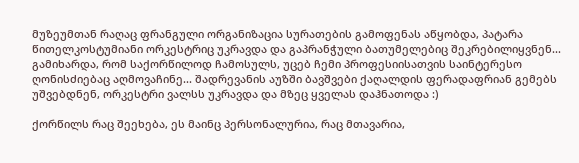მუზეუმთან რაღაც ფრანგული ორგანიზაცია სურათების გამოფენას აწყობდა, პატარა წითელკოსტუმიანი ორკესტრიც უკრავდა და გაპრანჭული ბათუმელებიც შეკრებილიყვნენ... გამიხარდა, რომ საქორწილოდ ჩამოსულს, უცებ ჩემი პროფესიისათვის საინტერესო ღონისძიებაც აღმოვაჩინე... შადრევანის აუზში ბავშვები ქაღალდის ფერადაფრიან გემებს უშვებდნენ, ორკესტრი ვალსს უკრავდა და მზეც ყველას დაჰნათოდა :)

ქორწილს რაც შეეხება, ეს მაინც პერსონალურია, რაც მთავარია,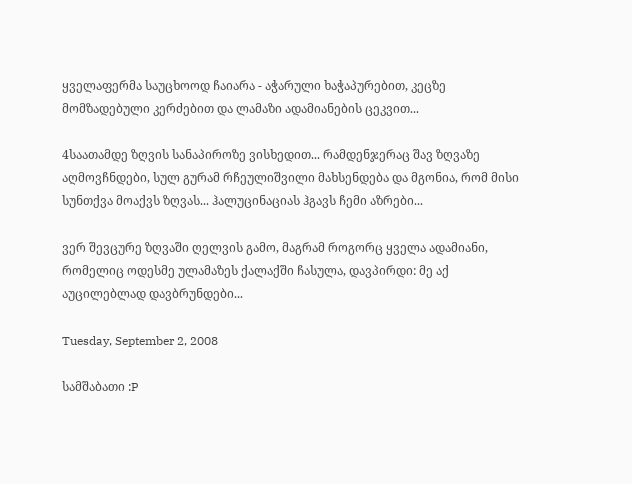ყველაფერმა საუცხოოდ ჩაიარა - აჭარული ხაჭაპურებით, კეცზე მომზადებული კერძებით და ლამაზი ადამიანების ცეკვით...

4საათამდე ზღვის სანაპიროზე ვისხედით... რამდენჯერაც შავ ზღვაზე აღმოვჩნდები, სულ გურამ რჩეულიშვილი მახსენდება და მგონია, რომ მისი სუნთქვა მოაქვს ზღვას... ჰალუცინაციას ჰგავს ჩემი აზრები...

ვერ შევცურე ზღვაში ღელვის გამო, მაგრამ როგორც ყველა ადამიანი, რომელიც ოდესმე ულამაზეს ქალაქში ჩასულა, დავპირდი: მე აქ აუცილებლად დავბრუნდები...

Tuesday, September 2, 2008

სამშაბათი :P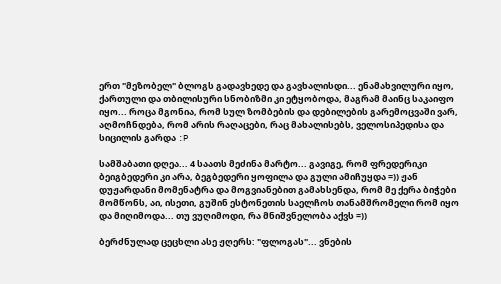ერთ "მეზობელ" ბლოგს გადავხედე და გავხალისდი... ენამახვილური იყო, ქართული და თბილისური სნობიზმი კი ეტყობოდა, მაგრამ მაინც საკაიფო იყო... როცა მგონია, რომ სულ ზომბების და დებილების გარემოცვაში ვარ, აღმოჩნდება, რომ არის რაღაცები, რაც მახალისებს, ველოსიპედისა და სიცილის გარდა :P

სამშაბათი დღეა... 4 საათს მეძინა მარტო... გავიგე, რომ ფრედერიკი ბეიგბედერი კი არა, ბეგბედერი ყოფილა და გული ამიჩუყდა =)) ჟან დუჟარდანი მომენატრა და მოგვიანებით გამახსენდა, რომ მე ქერა ბიჭები მომწონს, აი, ისეთი, გუშინ ესტონეთის საელჩოს თანამშრომელი რომ იყო და მიღიმოდა... თუ ვუღიმოდი, რა მნიშვნელობა აქვს =))

ბერძნულად ცეცხლი ასე ჟღერს: "ფლოგას"... ვნების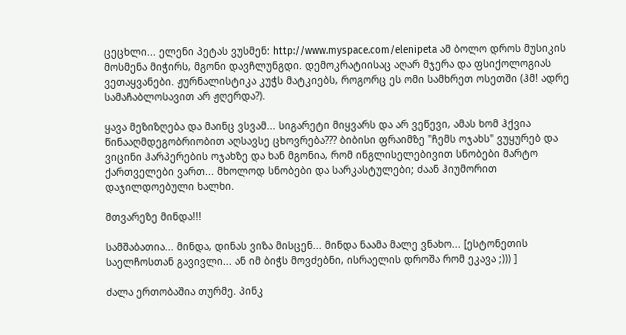ცეცხლი... ელენი პეტას ვუსმენ: http://www.myspace.com/elenipeta ამ ბოლო დროს მუსიკის მოსმენა მიჭირს, მგონი დავჩლუნგდი. დემოკრატიისაც აღარ მჯერა და ფსიქოლოგიას ვეთაყვანები. ჟურნალისტიკა კუჭს მატკიებს, როგორც ეს ომი სამხრეთ ოსეთში (ჰმ! ადრე სამაჩაბლოსავით არ ჟღერდა?).

ყავა მეზიზღება და მაინც ვსვამ... სიგარეტი მიყვარს და არ ვეწევი, ამას ხომ ჰქვია წინააღმდეგობრიობით აღსავსე ცხოვრება??? ბიბისი ფრაიმზე "ჩემს ოჯახს" ვუყურებ და ვიცინი ჰარპერების ოჯახზე და ხან მგონია, რომ ინგლისელებივით სნობები მარტო ქართველები ვართ... მხოლოდ სნობები და სარკასტულები; ძაან ჰიუმორით დაჯილდოებული ხალხი.

მთვარეზე მინდა!!!

სამშაბათია... მინდა, დინას ვიზა მისცენ... მინდა ნაამა მალე ვნახო... [ესტონეთის საელჩოსთან გავივლი... ან იმ ბიჭს მოვძებნი, ისრაელის დროშა რომ ეკავა ;))) ]

ძალა ერთობაშია თურმე. პინკ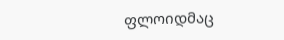ფლოიდმაც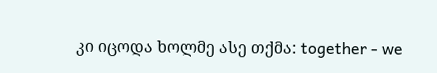კი იცოდა ხოლმე ასე თქმა: together - we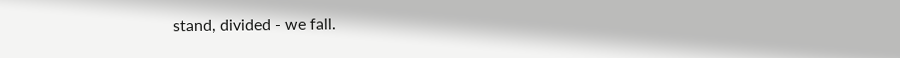stand, divided - we fall.